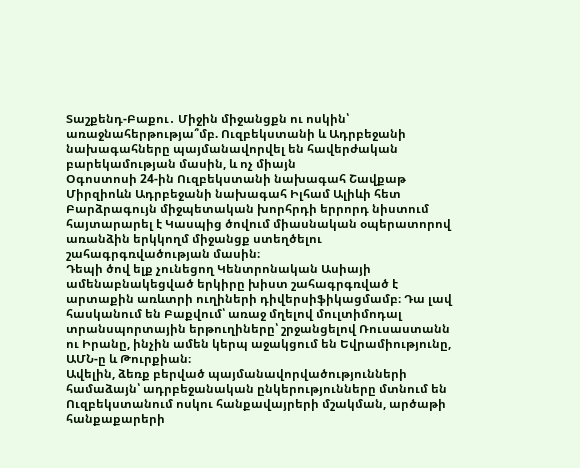Տաշքենդ-Բաքու․ Միջին միջանցքն ու ոսկին՝ առաջնահերթությա՞մբ. Ուզբեկստանի և Ադրբեջանի նախագահները պայմանավորվել են հավերժական բարեկամության մասին, և ոչ միայն
Օգոստոսի 24-ին Ուզբեկստանի նախագահ Շավքաթ Միրզիոևն Ադրբեջանի նախագահ Իլհամ Ալիևի հետ Բարձրագույն միջպետական խորհրդի երրորդ նիստում հայտարարել է Կասպից ծովում միասնական օպերատորով առանձին երկկողմ միջանցք ստեղծելու շահագրգռվածության մասին։
Դեպի ծով ելք չունեցող Կենտրոնական Ասիայի ամենաբնակեցված երկիրը խիստ շահագրգռված է արտաքին առևտրի ուղիների դիվերսիֆիկացմամբ։ Դա լավ հասկանում են Բաքվում՝ առաջ մղելով մուլտիմոդալ տրանսպորտային երթուղիները՝ շրջանցելով Ռուսաստանն ու Իրանը, ինչին ամեն կերպ աջակցում են Եվրամիությունը, ԱՄՆ-ը և Թուրքիան։
Ավելին, ձեռք բերված պայմանավորվածությունների համաձայն՝ ադրբեջանական ընկերությունները մտնում են Ուզբեկստանում ոսկու հանքավայրերի մշակման, արծաթի հանքաքարերի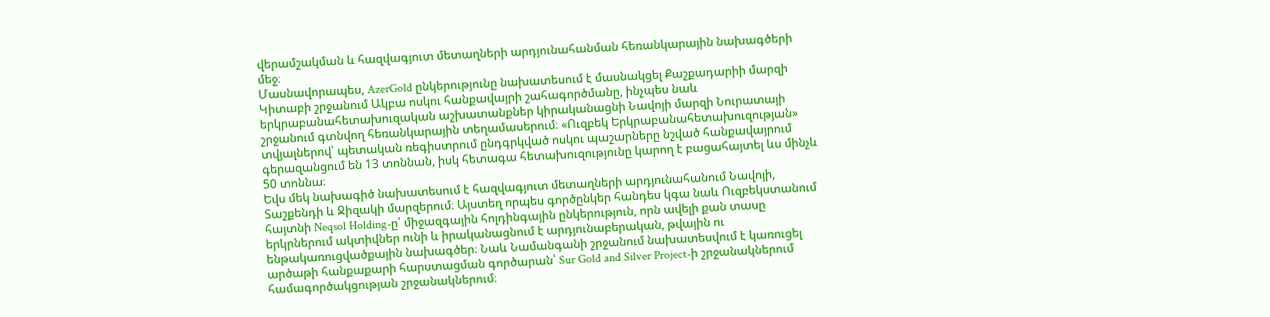վերամշակման և հազվագյուտ մետաղների արդյունահանման հեռանկարային նախագծերի մեջ։
Մասնավորապես, AzerGold ընկերությունը նախատեսում է մասնակցել Քաշքադարիի մարզի Կիտաբի շրջանում Ակբա ոսկու հանքավայրի շահագործմանը, ինչպես նաև երկրաբանահետախուզական աշխատանքներ կիրականացնի Նավոյի մարզի Նուրատայի շրջանում գտնվող հեռանկարային տեղամասերում։ «Ուզբեկ Երկրաբանահետախուզության» տվյալներով՝ պետական ռեգիստրում ընդգրկված ոսկու պաշարները նշված հանքավայրում գերազանցում են 13 տոննան, իսկ հետագա հետախուզությունը կարող է բացահայտել ևս մինչև 50 տոննա։
Եվս մեկ նախագիծ նախատեսում է հազվագյուտ մետաղների արդյունահանում Նավոյի, Տաշքենդի և Ջիզակի մարզերում։ Այստեղ որպես գործընկեր հանդես կգա նաև Ուզբեկստանում հայտնի Neqsol Holding-ը՝ միջազգային հոլդինգային ընկերություն, որն ավելի քան տասը երկրներում ակտիվներ ունի և իրականացնում է արդյունաբերական, թվային ու ենթակառուցվածքային նախագծեր։ Նաև Նամանգանի շրջանում նախատեսվում է կառուցել արծաթի հանքաքարի հարստացման գործարան՝ Sur Gold and Silver Project-ի շրջանակներում համագործակցության շրջանակներում։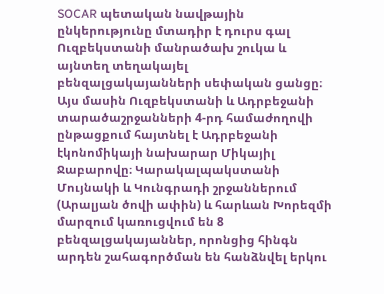SOCAR պետական նավթային ընկերությունը մտադիր է դուրս գալ Ուզբեկստանի մանրածախ շուկա և այնտեղ տեղակայել բենզալցակայանների սեփական ցանցը։ Այս մասին Ուզբեկստանի և Ադրբեջանի տարածաշրջանների 4-րդ համաժողովի ընթացքում հայտնել է Ադրբեջանի էկոնոմիկայի նախարար Միկայիլ Ջաբարովը։ Կարակալպակստանի Մույնակի և Կունգրադի շրջաններում (Արալյան ծովի ափին) և հարևան Խորեզմի մարզում կառուցվում են 8 բենզալցակայաններ, որոնցից հինգն արդեն շահագործման են հանձնվել երկու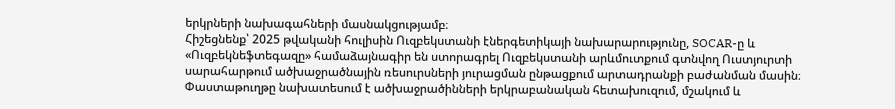երկրների նախագահների մասնակցությամբ։
Հիշեցնենք՝ 2025 թվականի հուլիսին Ուզբեկստանի էներգետիկայի նախարարությունը, SOCAR-ը և «Ուզբեկնեֆտեգազը» համաձայնագիր են ստորագրել Ուզբեկստանի արևմուտքում գտնվող Ուստյուրտի սարահարթում ածխաջրածնային ռեսուրսների յուրացման ընթացքում արտադրանքի բաժանման մասին։ Փաստաթուղթը նախատեսում է ածխաջրածինների երկրաբանական հետախուզում, մշակում և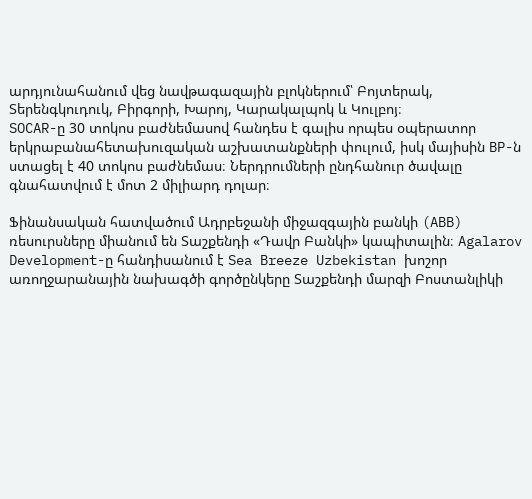արդյունահանում վեց նավթագազային բլոկներում՝ Բոյտերակ, Տերենգկուդուկ, Բիրգորի, Խարոյ, Կարակալպոկ և Կուլբոյ։
SOCAR-ը 30 տոկոս բաժնեմասով հանդես է գալիս որպես օպերատոր երկրաբանահետախուզական աշխատանքների փուլում, իսկ մայիսին BP-ն ստացել է 40 տոկոս բաժնեմաս։ Ներդրումների ընդհանուր ծավալը գնահատվում է մոտ 2 միլիարդ դոլար։

Ֆինանսական հատվածում Ադրբեջանի միջազգային բանկի (ABB) ռեսուրսները միանում են Տաշքենդի «Դավր Բանկի» կապիտալին։ Agalarov Development-ը հանդիսանում է Sea Breeze Uzbekistan խոշոր առողջարանային նախագծի գործընկերը Տաշքենդի մարզի Բոստանլիկի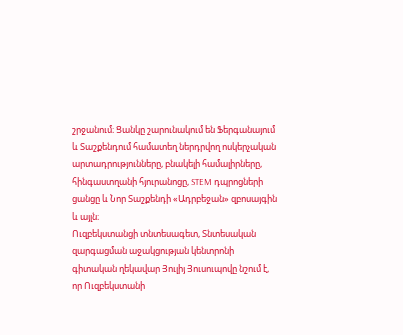շրջանում։ Ցանկը շարունակում են Ֆերգանայում և Տաշքենդում համատեղ ներդրվող ոսկերչական արտադրությունները, բնակելի համալիրները, հինգաստղանի հյուրանոցը, STEM դպրոցների ցանցը և Նոր Տաշքենդի «Ադրբեջան» զբոսայգին և այլն։
Ուզբեկստանցի տնտեսագետ, Տնտեսական զարգացման աջակցության կենտրոնի գիտական ղեկավար Յուլիյ Յուսուպովը նշում է, որ Ուզբեկստանի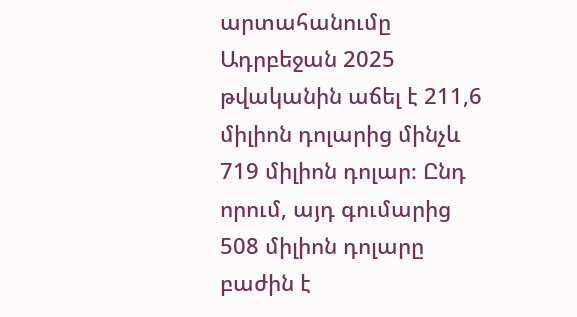արտահանումը Ադրբեջան 2025 թվականին աճել է 211,6 միլիոն դոլարից մինչև 719 միլիոն դոլար։ Ընդ որում, այդ գումարից 508 միլիոն դոլարը բաժին է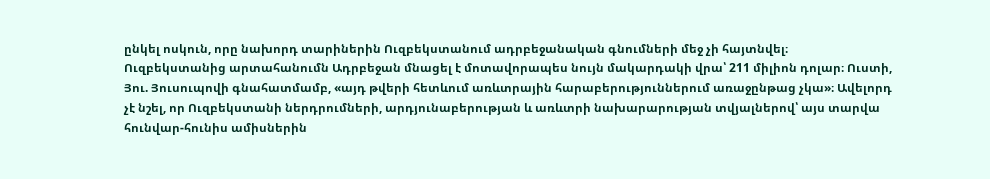ընկել ոսկուն, որը նախորդ տարիներին Ուզբեկստանում ադրբեջանական գնումների մեջ չի հայտնվել։
Ուզբեկստանից արտահանումն Ադրբեջան մնացել է մոտավորապես նույն մակարդակի վրա՝ 211 միլիոն դոլար։ Ուստի, Յու. Յուսուպովի գնահատմամբ, «այդ թվերի հետևում առևտրային հարաբերություններում առաջընթաց չկա»։ Ավելորդ չէ նշել, որ Ուզբեկստանի ներդրումների, արդյունաբերության և առևտրի նախարարության տվյալներով՝ այս տարվա հունվար-հունիս ամիսներին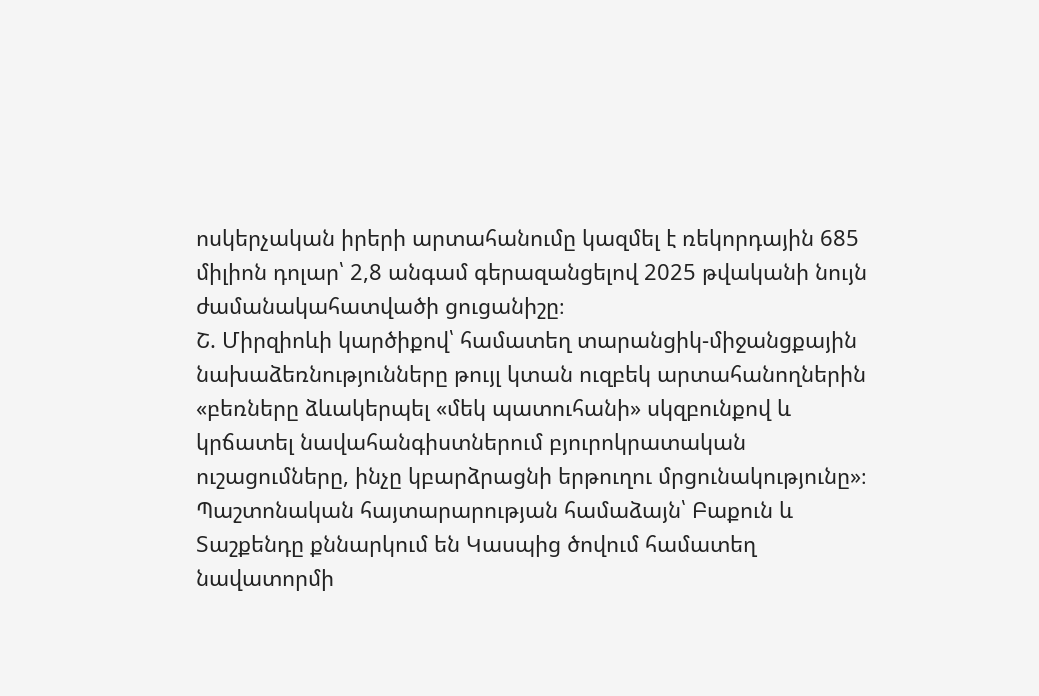ոսկերչական իրերի արտահանումը կազմել է ռեկորդային 685 միլիոն դոլար՝ 2,8 անգամ գերազանցելով 2025 թվականի նույն ժամանակահատվածի ցուցանիշը։
Շ. Միրզիոևի կարծիքով՝ համատեղ տարանցիկ-միջանցքային նախաձեռնությունները թույլ կտան ուզբեկ արտահանողներին «բեռները ձևակերպել «մեկ պատուհանի» սկզբունքով և կրճատել նավահանգիստներում բյուրոկրատական ուշացումները, ինչը կբարձրացնի երթուղու մրցունակությունը»։ Պաշտոնական հայտարարության համաձայն՝ Բաքուն և Տաշքենդը քննարկում են Կասպից ծովում համատեղ նավատորմի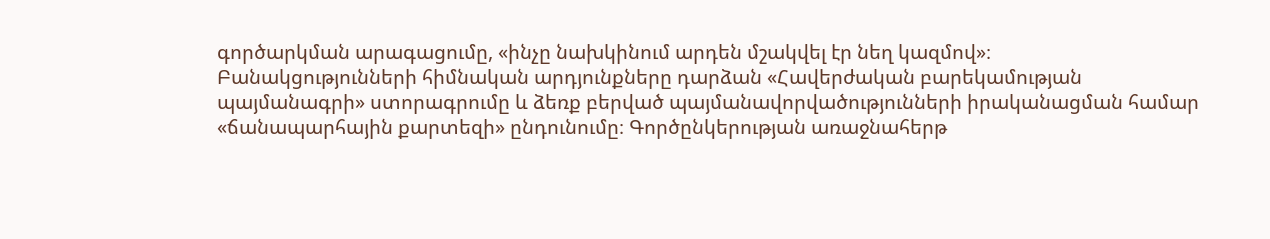գործարկման արագացումը, «ինչը նախկինում արդեն մշակվել էր նեղ կազմով»։
Բանակցությունների հիմնական արդյունքները դարձան «Հավերժական բարեկամության պայմանագրի» ստորագրումը և ձեռք բերված պայմանավորվածությունների իրականացման համար «ճանապարհային քարտեզի» ընդունումը։ Գործընկերության առաջնահերթ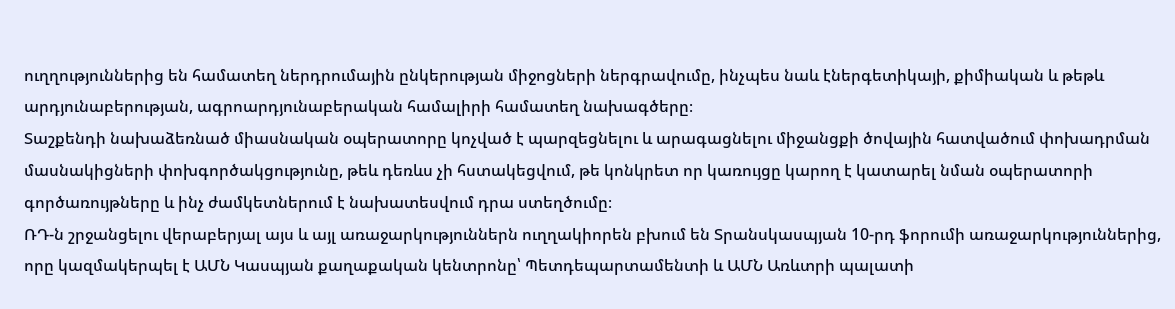ուղղություններից են համատեղ ներդրումային ընկերության միջոցների ներգրավումը, ինչպես նաև էներգետիկայի, քիմիական և թեթև արդյունաբերության, ագրոարդյունաբերական համալիրի համատեղ նախագծերը։
Տաշքենդի նախաձեռնած միասնական օպերատորը կոչված է պարզեցնելու և արագացնելու միջանցքի ծովային հատվածում փոխադրման մասնակիցների փոխգործակցությունը, թեև դեռևս չի հստակեցվում, թե կոնկրետ որ կառույցը կարող է կատարել նման օպերատորի գործառույթները և ինչ ժամկետներում է նախատեսվում դրա ստեղծումը։
ՌԴ-ն շրջանցելու վերաբերյալ այս և այլ առաջարկություններն ուղղակիորեն բխում են Տրանսկասպյան 10-րդ ֆորումի առաջարկություններից, որը կազմակերպել է ԱՄՆ Կասպյան քաղաքական կենտրոնը՝ Պետդեպարտամենտի և ԱՄՆ Առևտրի պալատի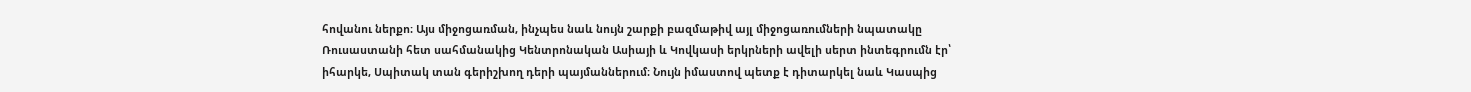հովանու ներքո։ Այս միջոցառման, ինչպես նաև նույն շարքի բազմաթիվ այլ միջոցառումների նպատակը Ռուսաստանի հետ սահմանակից Կենտրոնական Ասիայի և Կովկասի երկրների ավելի սերտ ինտեգրումն էր՝ իհարկե, Սպիտակ տան գերիշխող դերի պայմաններում։ Նույն իմաստով պետք է դիտարկել նաև Կասպից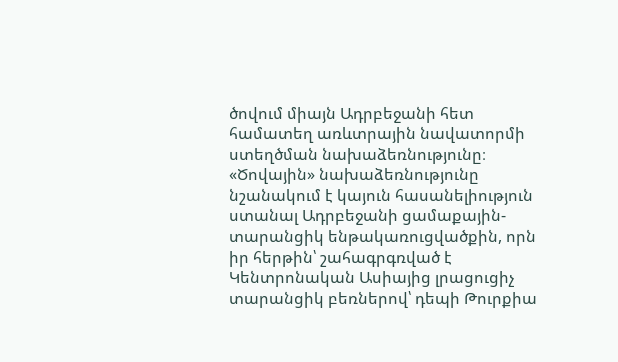ծովում միայն Ադրբեջանի հետ համատեղ առևտրային նավատորմի ստեղծման նախաձեռնությունը։
«Ծովային» նախաձեռնությունը նշանակում է կայուն հասանելիություն ստանալ Ադրբեջանի ցամաքային-տարանցիկ ենթակառուցվածքին, որն իր հերթին՝ շահագրգռված է Կենտրոնական Ասիայից լրացուցիչ տարանցիկ բեռներով՝ դեպի Թուրքիա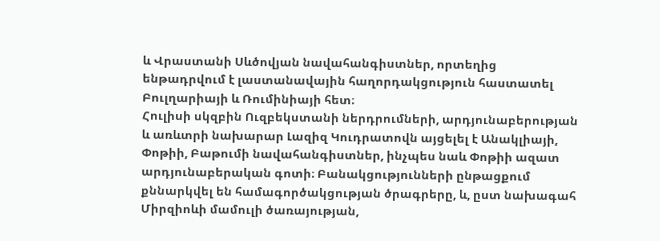և Վրաստանի Սևծովյան նավահանգիստներ, որտեղից ենթադրվում է լաստանավային հաղորդակցություն հաստատել Բուլղարիայի և Ռումինիայի հետ։
Հուլիսի սկզբին Ուզբեկստանի ներդրումների, արդյունաբերության և առևտրի նախարար Լազիզ Կուդրատովն այցելել է Անակլիայի, Փոթիի, Բաթումի նավահանգիստներ, ինչպես նաև Փոթիի ազատ արդյունաբերական գոտի։ Բանակցությունների ընթացքում քննարկվել են համագործակցության ծրագրերը, և, ըստ նախագահ Միրզիոևի մամուլի ծառայության,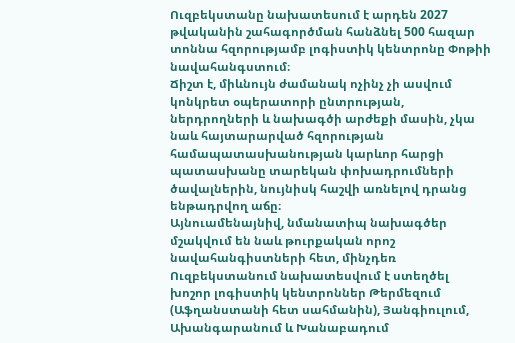Ուզբեկստանը նախատեսում է արդեն 2027 թվականին շահագործման հանձնել 500 հազար տոննա հզորությամբ լոգիստիկ կենտրոնը Փոթիի նավահանգստում։
Ճիշտ է, միևնույն ժամանակ ոչինչ չի ասվում կոնկրետ օպերատորի ընտրության, ներդրողների և նախագծի արժեքի մասին, չկա նաև հայտարարված հզորության համապատասխանության կարևոր հարցի պատասխանը տարեկան փոխադրումների ծավալներին, նույնիսկ հաշվի առնելով դրանց ենթադրվող աճը։
Այնուամենայնիվ, նմանատիպ նախագծեր մշակվում են նաև թուրքական որոշ նավահանգիստների հետ, մինչդեռ Ուզբեկստանում նախատեսվում է ստեղծել խոշոր լոգիստիկ կենտրոններ Թերմեզում (Աֆղանստանի հետ սահմանին), Յանգիուլում, Ախանգարանում և Խանաբադում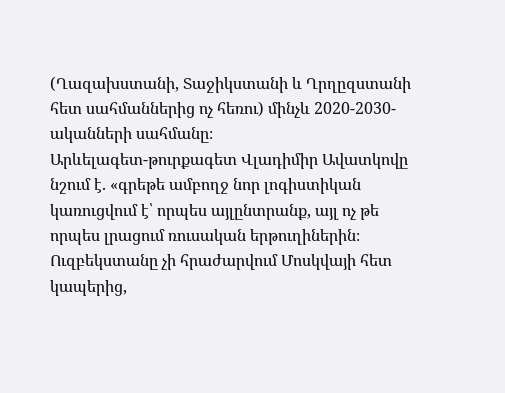(Ղազախստանի, Տաջիկստանի և Ղրղըզստանի հետ սահմաններից ոչ հեռու) մինչև 2020-2030-ականների սահմանը։
Արևելագետ-թուրքագետ Վլադիմիր Ավատկովը նշում է. «գրեթե ամբողջ նոր լոգիստիկան կառուցվում է՝ որպես այլընտրանք, այլ ոչ թե որպես լրացում ռուսական երթուղիներին։ Ուզբեկստանը չի հրաժարվում Մոսկվայի հետ կապերից,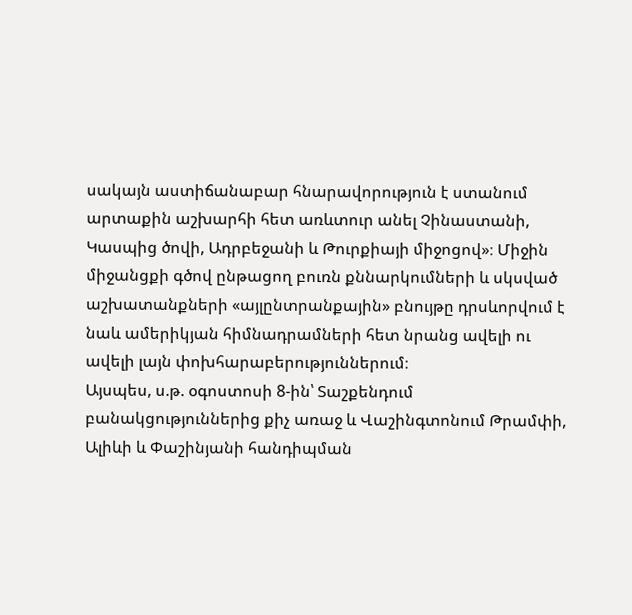սակայն աստիճանաբար հնարավորություն է ստանում արտաքին աշխարհի հետ առևտուր անել Չինաստանի, Կասպից ծովի, Ադրբեջանի և Թուրքիայի միջոցով»։ Միջին միջանցքի գծով ընթացող բուռն քննարկումների և սկսված աշխատանքների «այլընտրանքային» բնույթը դրսևորվում է նաև ամերիկյան հիմնադրամների հետ նրանց ավելի ու ավելի լայն փոխհարաբերություններում։
Այսպես, ս.թ. օգոստոսի 8-ին՝ Տաշքենդում բանակցություններից քիչ առաջ և Վաշինգտոնում Թրամփի, Ալիևի և Փաշինյանի հանդիպման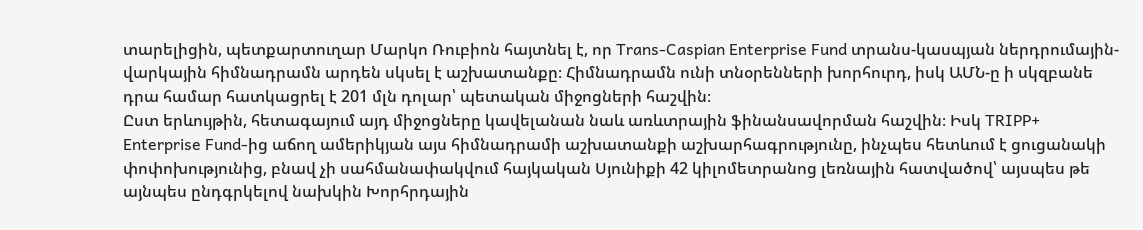տարելիցին, պետքարտուղար Մարկո Ռուբիոն հայտնել է, որ Trans-Caspian Enterprise Fund տրանս-կասպյան ներդրումային-վարկային հիմնադրամն արդեն սկսել է աշխատանքը։ Հիմնադրամն ունի տնօրենների խորհուրդ, իսկ ԱՄՆ-ը ի սկզբանե դրա համար հատկացրել է 201 մլն դոլար՝ պետական միջոցների հաշվին։
Ըստ երևույթին, հետագայում այդ միջոցները կավելանան նաև առևտրային ֆինանսավորման հաշվին։ Իսկ TRIPP+ Enterprise Fund-ից աճող ամերիկյան այս հիմնադրամի աշխատանքի աշխարհագրությունը, ինչպես հետևում է ցուցանակի փոփոխությունից, բնավ չի սահմանափակվում հայկական Սյունիքի 42 կիլոմետրանոց լեռնային հատվածով՝ այսպես թե այնպես ընդգրկելով նախկին Խորհրդային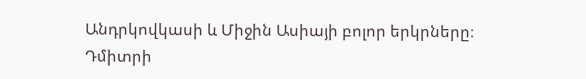Անդրկովկասի և Միջին Ասիայի բոլոր երկրները։
Դմիտրի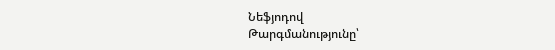Նեֆյոդով
Թարգմանությունը՝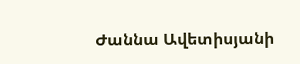Ժաննա Ավետիսյանի